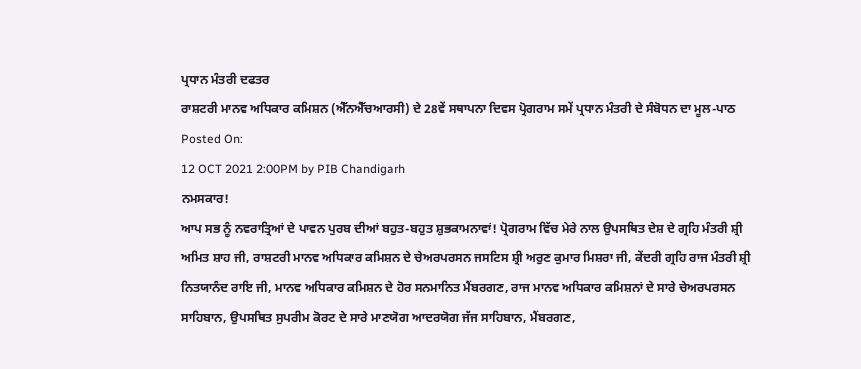ਪ੍ਰਧਾਨ ਮੰਤਰੀ ਦਫਤਰ
ਰਾਸ਼ਟਰੀ ਮਾਨਵ ਅਧਿਕਾਰ ਕਮਿਸ਼ਨ (ਐੱਨਐੱਚਆਰਸੀ) ਦੇ 28ਵੇਂ ਸਥਾਪਨਾ ਦਿਵਸ ਪ੍ਰੋਗਰਾਮ ਸਮੇਂ ਪ੍ਰਧਾਨ ਮੰਤਰੀ ਦੇ ਸੰਬੋਧਨ ਦਾ ਮੂਲ-ਪਾਠ
Posted On:
12 OCT 2021 2:00PM by PIB Chandigarh
ਨਮਸਕਾਰ!
ਆਪ ਸਭ ਨੂੰ ਨਵਰਾਤ੍ਰਿਆਂ ਦੇ ਪਾਵਨ ਪੁਰਬ ਦੀਆਂ ਬਹੁਤ-ਬਹੁਤ ਸ਼ੁਭਕਾਮਨਾਵਾਂ! ਪ੍ਰੋਗਰਾਮ ਵਿੱਚ ਮੇਰੇ ਨਾਲ ਉਪਸਥਿਤ ਦੇਸ਼ ਦੇ ਗ੍ਰਹਿ ਮੰਤਰੀ ਸ਼੍ਰੀ ਅਮਿਤ ਸ਼ਾਹ ਜੀ, ਰਾਸ਼ਟਰੀ ਮਾਨਵ ਅਧਿਕਾਰ ਕਮਿਸ਼ਨ ਦੇ ਚੇਅਰਪਰਸਨ ਜਸਟਿਸ ਸ਼੍ਰੀ ਅਰੁਣ ਕੁਮਾਰ ਮਿਸ਼ਰਾ ਜੀ, ਕੇਂਦਰੀ ਗ੍ਰਹਿ ਰਾਜ ਮੰਤਰੀ ਸ਼੍ਰੀ ਨਿਤਯਾਨੰਦ ਰਾਇ ਜੀ, ਮਾਨਵ ਅਧਿਕਾਰ ਕਮਿਸ਼ਨ ਦੇ ਹੋਰ ਸਨਮਾਨਿਤ ਮੈਂਬਰਗਣ, ਰਾਜ ਮਾਨਵ ਅਧਿਕਾਰ ਕਮਿਸ਼ਨਾਂ ਦੇ ਸਾਰੇ ਚੇਅਰਪਰਸਨ ਸਾਹਿਬਾਨ, ਉਪਸਥਿਤ ਸੁਪਰੀਮ ਕੋਰਟ ਦੇ ਸਾਰੇ ਮਾਣਯੋਗ ਆਦਰਯੋਗ ਜੱਜ ਸਾਹਿਬਾਨ, ਮੈਂਬਰਗਣ,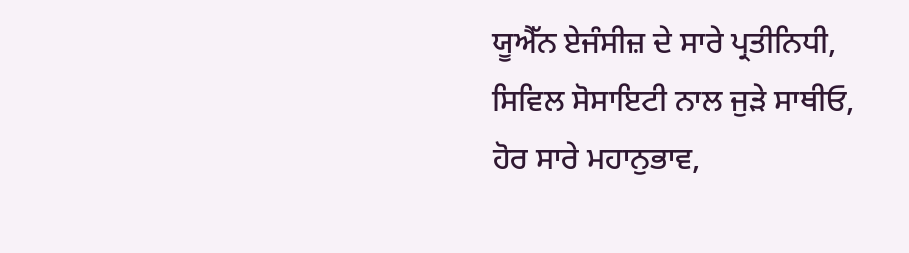ਯੂਐੱਨ ਏਜੰਸੀਜ਼ ਦੇ ਸਾਰੇ ਪ੍ਰਤੀਨਿਧੀ, ਸਿਵਿਲ ਸੋਸਾਇਟੀ ਨਾਲ ਜੁੜੇ ਸਾਥੀਓ, ਹੋਰ ਸਾਰੇ ਮਹਾਨੁਭਾਵ,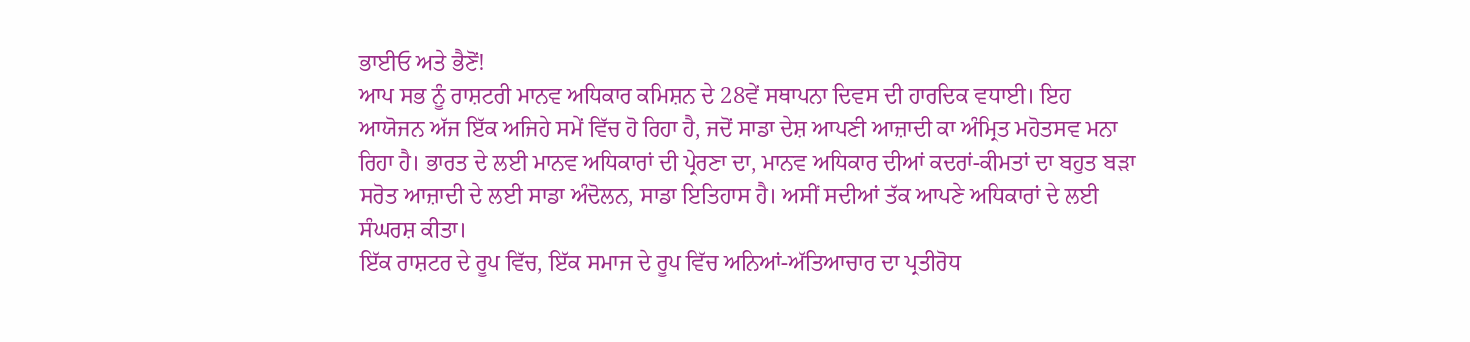ਭਾਈਓ ਅਤੇ ਭੈਣੋਂ!
ਆਪ ਸਭ ਨੂੰ ਰਾਸ਼ਟਰੀ ਮਾਨਵ ਅਧਿਕਾਰ ਕਮਿਸ਼ਨ ਦੇ 28ਵੇਂ ਸਥਾਪਨਾ ਦਿਵਸ ਦੀ ਹਾਰਦਿਕ ਵਧਾਈ। ਇਹ ਆਯੋਜਨ ਅੱਜ ਇੱਕ ਅਜਿਹੇ ਸਮੇਂ ਵਿੱਚ ਹੋ ਰਿਹਾ ਹੈ, ਜਦੋਂ ਸਾਡਾ ਦੇਸ਼ ਆਪਣੀ ਆਜ਼ਾਦੀ ਕਾ ਅੰਮ੍ਰਿਤ ਮਹੋਤਸਵ ਮਨਾ ਰਿਹਾ ਹੈ। ਭਾਰਤ ਦੇ ਲਈ ਮਾਨਵ ਅਧਿਕਾਰਾਂ ਦੀ ਪ੍ਰੇਰਣਾ ਦਾ, ਮਾਨਵ ਅਧਿਕਾਰ ਦੀਆਂ ਕਦਰਾਂ-ਕੀਮਤਾਂ ਦਾ ਬਹੁਤ ਬੜਾ ਸਰੋਤ ਆਜ਼ਾਦੀ ਦੇ ਲਈ ਸਾਡਾ ਅੰਦੋਲਨ, ਸਾਡਾ ਇਤਿਹਾਸ ਹੈ। ਅਸੀਂ ਸਦੀਆਂ ਤੱਕ ਆਪਣੇ ਅਧਿਕਾਰਾਂ ਦੇ ਲਈ ਸੰਘਰਸ਼ ਕੀਤਾ।
ਇੱਕ ਰਾਸ਼ਟਰ ਦੇ ਰੂਪ ਵਿੱਚ, ਇੱਕ ਸਮਾਜ ਦੇ ਰੂਪ ਵਿੱਚ ਅਨਿਆਂ-ਅੱਤਿਆਚਾਰ ਦਾ ਪ੍ਰਤੀਰੋਧ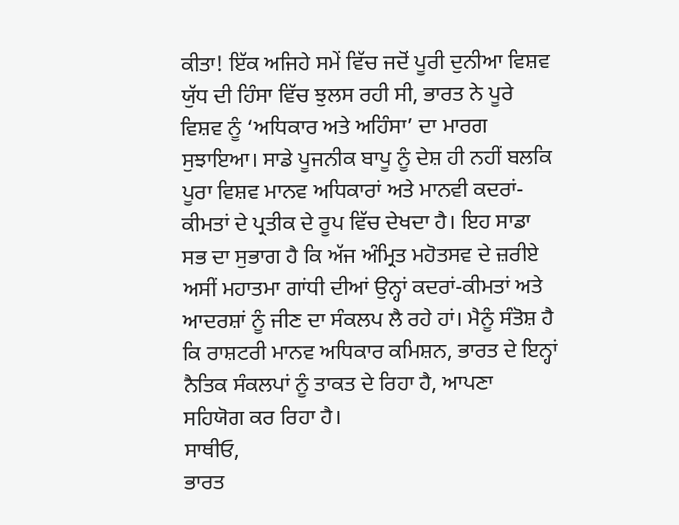ਕੀਤਾ! ਇੱਕ ਅਜਿਹੇ ਸਮੇਂ ਵਿੱਚ ਜਦੋਂ ਪੂਰੀ ਦੁਨੀਆ ਵਿਸ਼ਵ ਯੁੱਧ ਦੀ ਹਿੰਸਾ ਵਿੱਚ ਝੁਲਸ ਰਹੀ ਸੀ, ਭਾਰਤ ਨੇ ਪੂਰੇ ਵਿਸ਼ਵ ਨੂੰ ‘ਅਧਿਕਾਰ ਅਤੇ ਅਹਿੰਸਾ’ ਦਾ ਮਾਰਗ ਸੁਝਾਇਆ। ਸਾਡੇ ਪੂਜਨੀਕ ਬਾਪੂ ਨੂੰ ਦੇਸ਼ ਹੀ ਨਹੀਂ ਬਲਕਿ ਪੂਰਾ ਵਿਸ਼ਵ ਮਾਨਵ ਅਧਿਕਾਰਾਂ ਅਤੇ ਮਾਨਵੀ ਕਦਰਾਂ-ਕੀਮਤਾਂ ਦੇ ਪ੍ਰਤੀਕ ਦੇ ਰੂਪ ਵਿੱਚ ਦੇਖਦਾ ਹੈ। ਇਹ ਸਾਡਾ ਸਭ ਦਾ ਸੁਭਾਗ ਹੈ ਕਿ ਅੱਜ ਅੰਮ੍ਰਿਤ ਮਹੋਤਸਵ ਦੇ ਜ਼ਰੀਏ ਅਸੀਂ ਮਹਾਤਮਾ ਗਾਂਧੀ ਦੀਆਂ ਉਨ੍ਹਾਂ ਕਦਰਾਂ-ਕੀਮਤਾਂ ਅਤੇ ਆਦਰਸ਼ਾਂ ਨੂੰ ਜੀਣ ਦਾ ਸੰਕਲਪ ਲੈ ਰਹੇ ਹਾਂ। ਮੈਨੂੰ ਸੰਤੋਸ਼ ਹੈ ਕਿ ਰਾਸ਼ਟਰੀ ਮਾਨਵ ਅਧਿਕਾਰ ਕਮਿਸ਼ਨ, ਭਾਰਤ ਦੇ ਇਨ੍ਹਾਂ ਨੈਤਿਕ ਸੰਕਲਪਾਂ ਨੂੰ ਤਾਕਤ ਦੇ ਰਿਹਾ ਹੈ, ਆਪਣਾ ਸਹਿਯੋਗ ਕਰ ਰਿਹਾ ਹੈ।
ਸਾਥੀਓ,
ਭਾਰਤ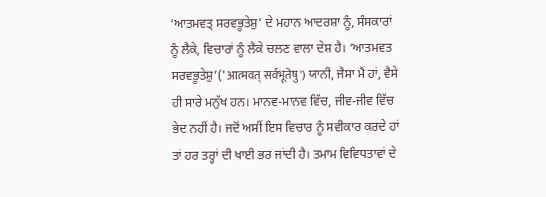‘ਆਤਮਵਤ੍ ਸਰਵਭੂਤੇਸ਼ੁ’ ਦੇ ਮਹਾਨ ਆਦਰਸ਼ਾ ਨੂੰ, ਸੰਸਕਾਰਾਂ ਨੂੰ ਲੈਕੇ, ਵਿਚਾਰਾਂ ਨੂੰ ਲੈਕੇ ਚਲਣ ਵਾਲਾ ਦੇਸ਼ ਹੈ। ‘ਆਤਮਵਤ ਸਰਵਭੂਤੇਸ਼ੁ’('आत्मवत् सर्वभूतेषु') ਯਾਨੀ, ਜੈਸਾ ਮੈਂ ਹਾਂ, ਵੈਸੇ ਹੀ ਸਾਰੇ ਮਨੁੱਖ ਹਨ। ਮਾਨਵ-ਮਾਨਵ ਵਿੱਚ, ਜੀਵ-ਜੀਵ ਵਿੱਚ ਭੇਦ ਨਹੀਂ ਹੈ। ਜਦੋਂ ਅਸੀਂ ਇਸ ਵਿਚਾਰ ਨੂੰ ਸਵੀਕਾਰ ਕਰਦੇ ਹਾਂ ਤਾਂ ਹਰ ਤਰ੍ਹਾਂ ਦੀ ਖਾਈ ਭਰ ਜਾਂਦੀ ਹੈ। ਤਮਾਮ ਵਿਵਿਧਤਾਵਾਂ ਦੇ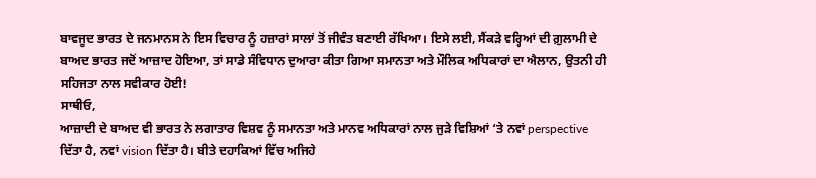ਬਾਵਜੂਦ ਭਾਰਤ ਦੇ ਜਨਮਾਨਸ ਨੇ ਇਸ ਵਿਚਾਰ ਨੂੰ ਹਜ਼ਾਰਾਂ ਸਾਲਾਂ ਤੋਂ ਜੀਵੰਤ ਬਣਾਈ ਰੱਖਿਆ। ਇਸੇ ਲਈ, ਸੈਂਕੜੇ ਵਰ੍ਹਿਆਂ ਦੀ ਗ਼ੁਲਾਮੀ ਦੇ ਬਾਅਦ ਭਾਰਤ ਜਦੋਂ ਆਜ਼ਾਦ ਹੋਇਆ, ਤਾਂ ਸਾਡੇ ਸੰਵਿਧਾਨ ਦੁਆਰਾ ਕੀਤਾ ਗਿਆ ਸਮਾਨਤਾ ਅਤੇ ਮੌਲਿਕ ਅਧਿਕਾਰਾਂ ਦਾ ਐਲਾਨ, ਉਤਨੀ ਹੀ ਸਹਿਜਤਾ ਨਾਲ ਸਵੀਕਾਰ ਹੋਈ!
ਸਾਥੀਓ,
ਆਜ਼ਾਦੀ ਦੇ ਬਾਅਦ ਵੀ ਭਾਰਤ ਨੇ ਲਗਾਤਾਰ ਵਿਸ਼ਵ ਨੂੰ ਸਮਾਨਤਾ ਅਤੇ ਮਾਨਵ ਅਧਿਕਾਰਾਂ ਨਾਲ ਜੁੜੇ ਵਿਸ਼ਿਆਂ ‘ਤੇ ਨਵਾਂ perspective ਦਿੱਤਾ ਹੈ, ਨਵਾਂ vision ਦਿੱਤਾ ਹੈ। ਬੀਤੇ ਦਹਾਕਿਆਂ ਵਿੱਚ ਅਜਿਹੇ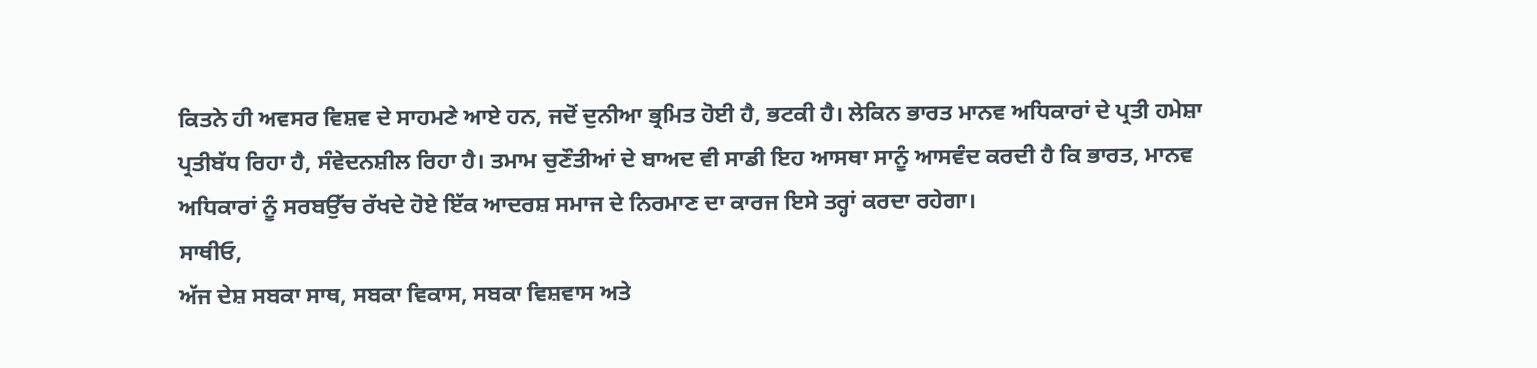ਕਿਤਨੇ ਹੀ ਅਵਸਰ ਵਿਸ਼ਵ ਦੇ ਸਾਹਮਣੇ ਆਏ ਹਨ, ਜਦੋਂ ਦੁਨੀਆ ਭ੍ਰਮਿਤ ਹੋਈ ਹੈ, ਭਟਕੀ ਹੈ। ਲੇਕਿਨ ਭਾਰਤ ਮਾਨਵ ਅਧਿਕਾਰਾਂ ਦੇ ਪ੍ਰਤੀ ਹਮੇਸ਼ਾ ਪ੍ਰਤੀਬੱਧ ਰਿਹਾ ਹੈ, ਸੰਵੇਦਨਸ਼ੀਲ ਰਿਹਾ ਹੈ। ਤਮਾਮ ਚੁਣੌਤੀਆਂ ਦੇ ਬਾਅਦ ਵੀ ਸਾਡੀ ਇਹ ਆਸਥਾ ਸਾਨੂੰ ਆਸਵੰਦ ਕਰਦੀ ਹੈ ਕਿ ਭਾਰਤ, ਮਾਨਵ ਅਧਿਕਾਰਾਂ ਨੂੰ ਸਰਬਉੱਚ ਰੱਖਦੇ ਹੋਏ ਇੱਕ ਆਦਰਸ਼ ਸਮਾਜ ਦੇ ਨਿਰਮਾਣ ਦਾ ਕਾਰਜ ਇਸੇ ਤਰ੍ਹਾਂ ਕਰਦਾ ਰਹੇਗਾ।
ਸਾਥੀਓ,
ਅੱਜ ਦੇਸ਼ ਸਬਕਾ ਸਾਥ, ਸਬਕਾ ਵਿਕਾਸ, ਸਬਕਾ ਵਿਸ਼ਵਾਸ ਅਤੇ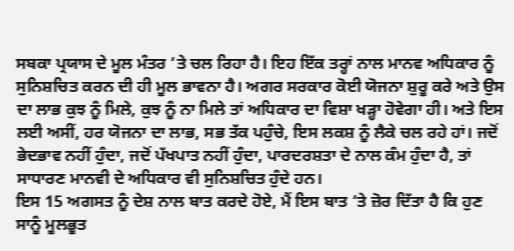ਸਬਕਾ ਪ੍ਰਯਾਸ ਦੇ ਮੂਲ ਮੰਤਰ ‘ਤੇ ਚਲ ਰਿਹਾ ਹੈ। ਇਹ ਇੱਕ ਤਰ੍ਹਾਂ ਨਾਲ ਮਾਨਵ ਅਧਿਕਾਰ ਨੂੰ ਸੁਨਿਸ਼ਚਿਤ ਕਰਨ ਦੀ ਹੀ ਮੂਲ ਭਾਵਨਾ ਹੈ। ਅਗਰ ਸਰਕਾਰ ਕੋਈ ਯੋਜਨਾ ਸ਼ੁਰੂ ਕਰੇ ਅਤੇ ਉਸ ਦਾ ਲਾਭ ਕੁਝ ਨੂੰ ਮਿਲੇ, ਕੁਝ ਨੂੰ ਨਾ ਮਿਲੇ ਤਾਂ ਅਧਿਕਾਰ ਦਾ ਵਿਸ਼ਾ ਖੜ੍ਹਾ ਹੋਵੇਗਾ ਹੀ। ਅਤੇ ਇਸ ਲਈ ਅਸੀਂ, ਹਰ ਯੋਜਨਾ ਦਾ ਲਾਭ, ਸਭ ਤੱਕ ਪਹੁੰਚੇ, ਇਸ ਲਕਸ਼ ਨੂੰ ਲੈਕੇ ਚਲ ਰਹੇ ਹਾਂ। ਜਦੋਂ ਭੇਦਭਾਵ ਨਹੀਂ ਹੁੰਦਾ, ਜਦੋਂ ਪੱਖਪਾਤ ਨਹੀਂ ਹੁੰਦਾ, ਪਾਰਦਰਸ਼ਤਾ ਦੇ ਨਾਲ ਕੰਮ ਹੁੰਦਾ ਹੈ, ਤਾਂ ਸਾਧਾਰਣ ਮਾਨਵੀ ਦੇ ਅਧਿਕਾਰ ਵੀ ਸੁਨਿਸ਼ਚਿਤ ਹੁੰਦੇ ਹਨ।
ਇਸ 15 ਅਗਸਤ ਨੂੰ ਦੇਸ਼ ਨਾਲ ਬਾਤ ਕਰਦੇ ਹੋਏ, ਮੈਂ ਇਸ ਬਾਤ ‘ਤੇ ਜ਼ੋਰ ਦਿੱਤਾ ਹੈ ਕਿ ਹੁਣ ਸਾਨੂੰ ਮੂਲਭੂਤ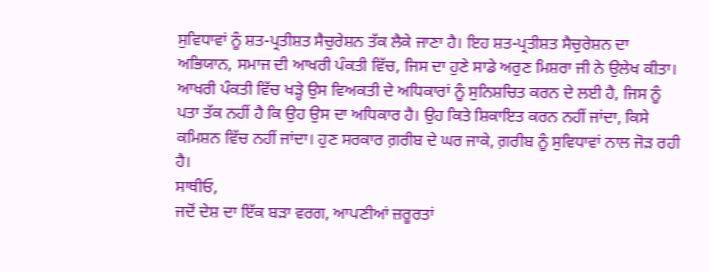ਸੁਵਿਧਾਵਾਂ ਨੂੰ ਸ਼ਤ-ਪ੍ਰਤੀਸ਼ਤ ਸੈਚੁਰੇਸ਼ਨ ਤੱਕ ਲੈਕੇ ਜਾਣਾ ਹੈ। ਇਹ ਸ਼ਤ-ਪ੍ਰਤੀਸ਼ਤ ਸੈਚੁਰੇਸ਼ਨ ਦਾ ਅਭਿਯਾਨ, ਸਮਾਜ ਦੀ ਆਖਰੀ ਪੰਕਤੀ ਵਿੱਚ, ਜਿਸ ਦਾ ਹੁਣੇ ਸਾਡੇ ਅਰੁਣ ਮਿਸ਼ਰਾ ਜੀ ਨੇ ਉਲੇਖ ਕੀਤਾ। ਆਖਰੀ ਪੰਕਤੀ ਵਿੱਚ ਖੜ੍ਹੇ ਉਸ ਵਿਅਕਤੀ ਦੇ ਅਧਿਕਾਰਾਂ ਨੂੰ ਸੁਨਿਸ਼ਚਿਤ ਕਰਨ ਦੇ ਲਈ ਹੈ, ਜਿਸ ਨੂੰ ਪਤਾ ਤੱਕ ਨਹੀਂ ਹੈ ਕਿ ਉਹ ਉਸ ਦਾ ਅਧਿਕਾਰ ਹੈ। ਉਹ ਕਿਤੇ ਸ਼ਿਕਾਇਤ ਕਰਨ ਨਹੀਂ ਜਾਂਦਾ, ਕਿਸੇ ਕਮਿਸ਼ਨ ਵਿੱਚ ਨਹੀਂ ਜਾਂਦਾ। ਹੁਣ ਸਰਕਾਰ ਗ਼ਰੀਬ ਦੇ ਘਰ ਜਾਕੇ, ਗ਼ਰੀਬ ਨੂੰ ਸੁਵਿਧਾਵਾਂ ਨਾਲ ਜੋੜ ਰਹੀ ਹੈ।
ਸਾਥੀਓ,
ਜਦੋਂ ਦੇਸ਼ ਦਾ ਇੱਕ ਬੜਾ ਵਰਗ, ਆਪਣੀਆਂ ਜ਼ਰੂਰਤਾਂ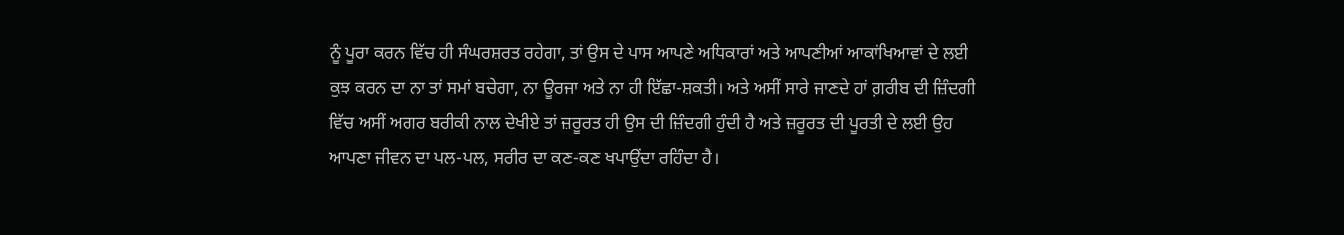ਨੂੰ ਪੂਰਾ ਕਰਨ ਵਿੱਚ ਹੀ ਸੰਘਰਸ਼ਰਤ ਰਹੇਗਾ, ਤਾਂ ਉਸ ਦੇ ਪਾਸ ਆਪਣੇ ਅਧਿਕਾਰਾਂ ਅਤੇ ਆਪਣੀਆਂ ਆਕਾਂਖਿਆਵਾਂ ਦੇ ਲਈ ਕੁਝ ਕਰਨ ਦਾ ਨਾ ਤਾਂ ਸਮਾਂ ਬਚੇਗਾ, ਨਾ ਊਰਜਾ ਅਤੇ ਨਾ ਹੀ ਇੱਛਾ-ਸ਼ਕਤੀ। ਅਤੇ ਅਸੀਂ ਸਾਰੇ ਜਾਣਦੇ ਹਾਂ ਗ਼ਰੀਬ ਦੀ ਜ਼ਿੰਦਗੀ ਵਿੱਚ ਅਸੀਂ ਅਗਰ ਬਰੀਕੀ ਨਾਲ ਦੇਖੀਏ ਤਾਂ ਜ਼ਰੂਰਤ ਹੀ ਉਸ ਦੀ ਜ਼ਿੰਦਗੀ ਹੁੰਦੀ ਹੈ ਅਤੇ ਜ਼ਰੂਰਤ ਦੀ ਪੂਰਤੀ ਦੇ ਲਈ ਉਹ ਆਪਣਾ ਜੀਵਨ ਦਾ ਪਲ-ਪਲ, ਸਰੀਰ ਦਾ ਕਣ-ਕਣ ਖਪਾਉਂਦਾ ਰਹਿੰਦਾ ਹੈ।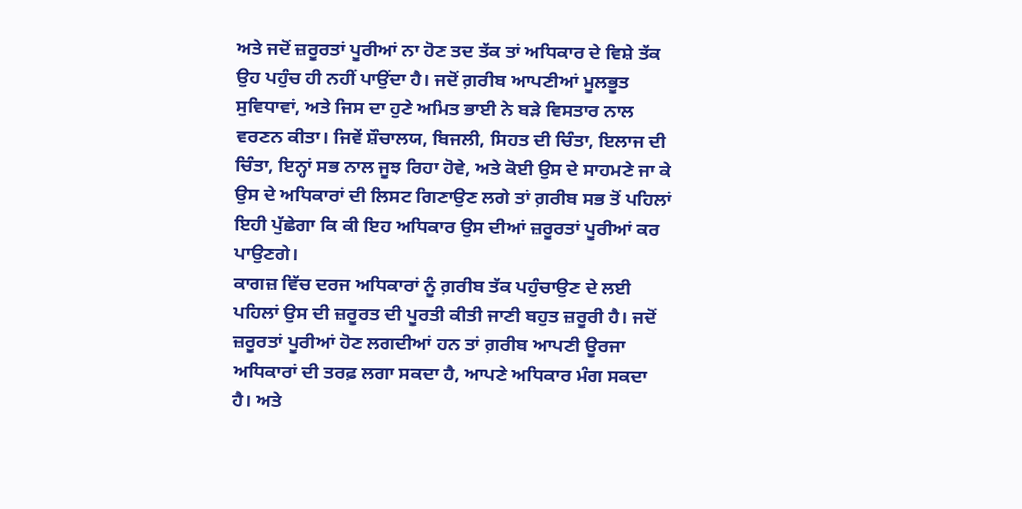ਅਤੇ ਜਦੋਂ ਜ਼ਰੂਰਤਾਂ ਪੂਰੀਆਂ ਨਾ ਹੋਣ ਤਦ ਤੱਕ ਤਾਂ ਅਧਿਕਾਰ ਦੇ ਵਿਸ਼ੇ ਤੱਕ ਉਹ ਪਹੁੰਚ ਹੀ ਨਹੀਂ ਪਾਉਂਦਾ ਹੈ। ਜਦੋਂ ਗ਼ਰੀਬ ਆਪਣੀਆਂ ਮੂਲਭੂਤ ਸੁਵਿਧਾਵਾਂ, ਅਤੇ ਜਿਸ ਦਾ ਹੁਣੇ ਅਮਿਤ ਭਾਈ ਨੇ ਬੜੇ ਵਿਸਤਾਰ ਨਾਲ ਵਰਣਨ ਕੀਤਾ। ਜਿਵੇਂ ਸ਼ੌਚਾਲਯ, ਬਿਜਲੀ, ਸਿਹਤ ਦੀ ਚਿੰਤਾ, ਇਲਾਜ ਦੀ ਚਿੰਤਾ, ਇਨ੍ਹਾਂ ਸਭ ਨਾਲ ਜੂਝ ਰਿਹਾ ਹੋਵੇ, ਅਤੇ ਕੋਈ ਉਸ ਦੇ ਸਾਹਮਣੇ ਜਾ ਕੇ ਉਸ ਦੇ ਅਧਿਕਾਰਾਂ ਦੀ ਲਿਸਟ ਗਿਣਾਉਣ ਲਗੇ ਤਾਂ ਗ਼ਰੀਬ ਸਭ ਤੋਂ ਪਹਿਲਾਂ ਇਹੀ ਪੁੱਛੇਗਾ ਕਿ ਕੀ ਇਹ ਅਧਿਕਾਰ ਉਸ ਦੀਆਂ ਜ਼ਰੂਰਤਾਂ ਪੂਰੀਆਂ ਕਰ ਪਾਉਣਗੇ।
ਕਾਗਜ਼ ਵਿੱਚ ਦਰਜ ਅਧਿਕਾਰਾਂ ਨੂੰ ਗ਼ਰੀਬ ਤੱਕ ਪਹੁੰਚਾਉਣ ਦੇ ਲਈ ਪਹਿਲਾਂ ਉਸ ਦੀ ਜ਼ਰੂਰਤ ਦੀ ਪੂਰਤੀ ਕੀਤੀ ਜਾਣੀ ਬਹੁਤ ਜ਼ਰੂਰੀ ਹੈ। ਜਦੋਂ ਜ਼ਰੂਰਤਾਂ ਪੂਰੀਆਂ ਹੋਣ ਲਗਦੀਆਂ ਹਨ ਤਾਂ ਗ਼ਰੀਬ ਆਪਣੀ ਊਰਜਾ ਅਧਿਕਾਰਾਂ ਦੀ ਤਰਫ਼ ਲਗਾ ਸਕਦਾ ਹੈ, ਆਪਣੇ ਅਧਿਕਾਰ ਮੰਗ ਸਕਦਾ ਹੈ। ਅਤੇ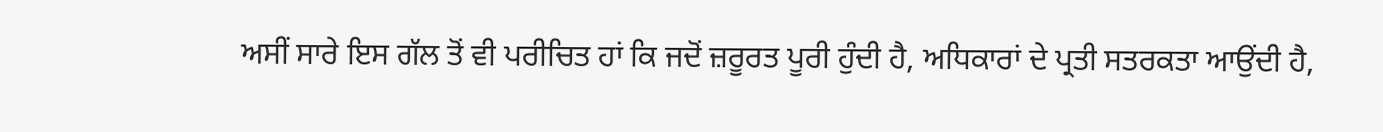ਅਸੀਂ ਸਾਰੇ ਇਸ ਗੱਲ ਤੋਂ ਵੀ ਪਰੀਚਿਤ ਹਾਂ ਕਿ ਜਦੋਂ ਜ਼ਰੂਰਤ ਪੂਰੀ ਹੁੰਦੀ ਹੈ, ਅਧਿਕਾਰਾਂ ਦੇ ਪ੍ਰਤੀ ਸਤਰਕਤਾ ਆਉਂਦੀ ਹੈ,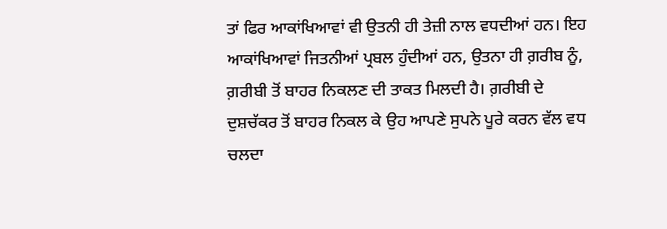ਤਾਂ ਫਿਰ ਆਕਾਂਖਿਆਵਾਂ ਵੀ ਉਤਨੀ ਹੀ ਤੇਜ਼ੀ ਨਾਲ ਵਧਦੀਆਂ ਹਨ। ਇਹ ਆਕਾਂਖਿਆਵਾਂ ਜਿਤਨੀਆਂ ਪ੍ਰਬਲ ਹੁੰਦੀਆਂ ਹਨ, ਉਤਨਾ ਹੀ ਗ਼ਰੀਬ ਨੂੰ, ਗ਼ਰੀਬੀ ਤੋਂ ਬਾਹਰ ਨਿਕਲਣ ਦੀ ਤਾਕਤ ਮਿਲਦੀ ਹੈ। ਗ਼ਰੀਬੀ ਦੇ ਦੁਸ਼ਚੱਕਰ ਤੋਂ ਬਾਹਰ ਨਿਕਲ ਕੇ ਉਹ ਆਪਣੇ ਸੁਪਨੇ ਪੂਰੇ ਕਰਨ ਵੱਲ ਵਧ ਚਲਦਾ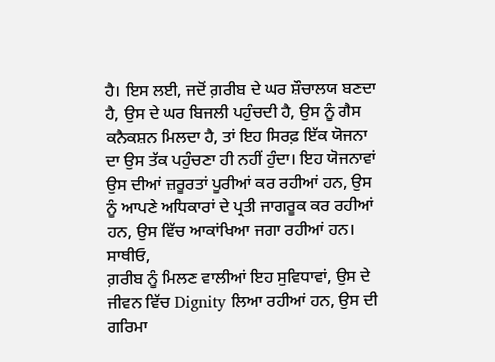ਹੈ। ਇਸ ਲਈ, ਜਦੋਂ ਗ਼ਰੀਬ ਦੇ ਘਰ ਸ਼ੌਚਾਲਯ ਬਣਦਾ ਹੈ, ਉਸ ਦੇ ਘਰ ਬਿਜਲੀ ਪਹੁੰਚਦੀ ਹੈ, ਉਸ ਨੂੰ ਗੈਸ ਕਨੈਕਸ਼ਨ ਮਿਲਦਾ ਹੈ, ਤਾਂ ਇਹ ਸਿਰਫ਼ ਇੱਕ ਯੋਜਨਾ ਦਾ ਉਸ ਤੱਕ ਪਹੁੰਚਣਾ ਹੀ ਨਹੀਂ ਹੁੰਦਾ। ਇਹ ਯੋਜਨਾਵਾਂ ਉਸ ਦੀਆਂ ਜ਼ਰੂਰਤਾਂ ਪੂਰੀਆਂ ਕਰ ਰਹੀਆਂ ਹਨ, ਉਸ ਨੂੰ ਆਪਣੇ ਅਧਿਕਾਰਾਂ ਦੇ ਪ੍ਰਤੀ ਜਾਗਰੂਕ ਕਰ ਰਹੀਆਂ ਹਨ, ਉਸ ਵਿੱਚ ਆਕਾਂਖਿਆ ਜਗਾ ਰਹੀਆਂ ਹਨ।
ਸਾਥੀਓ,
ਗ਼ਰੀਬ ਨੂੰ ਮਿਲਣ ਵਾਲੀਆਂ ਇਹ ਸੁਵਿਧਾਵਾਂ, ਉਸ ਦੇ ਜੀਵਨ ਵਿੱਚ Dignity ਲਿਆ ਰਹੀਆਂ ਹਨ, ਉਸ ਦੀ ਗਰਿਮਾ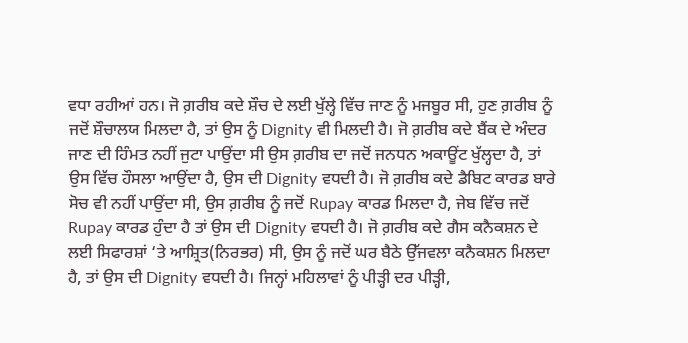ਵਧਾ ਰਹੀਆਂ ਹਨ। ਜੋ ਗ਼ਰੀਬ ਕਦੇ ਸ਼ੌਚ ਦੇ ਲਈ ਖੁੱਲ੍ਹੇ ਵਿੱਚ ਜਾਣ ਨੂੰ ਮਜਬੂਰ ਸੀ, ਹੁਣ ਗ਼ਰੀਬ ਨੂੰ ਜਦੋਂ ਸ਼ੌਚਾਲਯ ਮਿਲਦਾ ਹੈ, ਤਾਂ ਉਸ ਨੂੰ Dignity ਵੀ ਮਿਲਦੀ ਹੈ। ਜੋ ਗ਼ਰੀਬ ਕਦੇ ਬੈਂਕ ਦੇ ਅੰਦਰ ਜਾਣ ਦੀ ਹਿੰਮਤ ਨਹੀਂ ਜੁਟਾ ਪਾਉਂਦਾ ਸੀ ਉਸ ਗ਼ਰੀਬ ਦਾ ਜਦੋਂ ਜਨਧਨ ਅਕਾਊਂਟ ਖੁੱਲ੍ਹਦਾ ਹੈ, ਤਾਂ ਉਸ ਵਿੱਚ ਹੌਸਲਾ ਆਉਂਦਾ ਹੈ, ਉਸ ਦੀ Dignity ਵਧਦੀ ਹੈ। ਜੋ ਗ਼ਰੀਬ ਕਦੇ ਡੈਬਿਟ ਕਾਰਡ ਬਾਰੇ ਸੋਚ ਵੀ ਨਹੀਂ ਪਾਉਂਦਾ ਸੀ, ਉਸ ਗ਼ਰੀਬ ਨੂੰ ਜਦੋਂ Rupay ਕਾਰਡ ਮਿਲਦਾ ਹੈ, ਜੇਬ ਵਿੱਚ ਜਦੋਂ Rupay ਕਾਰਡ ਹੁੰਦਾ ਹੈ ਤਾਂ ਉਸ ਦੀ Dignity ਵਧਦੀ ਹੈ। ਜੋ ਗ਼ਰੀਬ ਕਦੇ ਗੈਸ ਕਨੈਕਸ਼ਨ ਦੇ ਲਈ ਸਿਫਾਰਸ਼ਾਂ ‘ਤੇ ਆਸ਼੍ਰਿਤ(ਨਿਰਭਰ) ਸੀ, ਉਸ ਨੂੰ ਜਦੋਂ ਘਰ ਬੈਠੇ ਉੱਜਵਲਾ ਕਨੈਕਸ਼ਨ ਮਿਲਦਾ ਹੈ, ਤਾਂ ਉਸ ਦੀ Dignity ਵਧਦੀ ਹੈ। ਜਿਨ੍ਹਾਂ ਮਹਿਲਾਵਾਂ ਨੂੰ ਪੀੜ੍ਹੀ ਦਰ ਪੀੜ੍ਹੀ,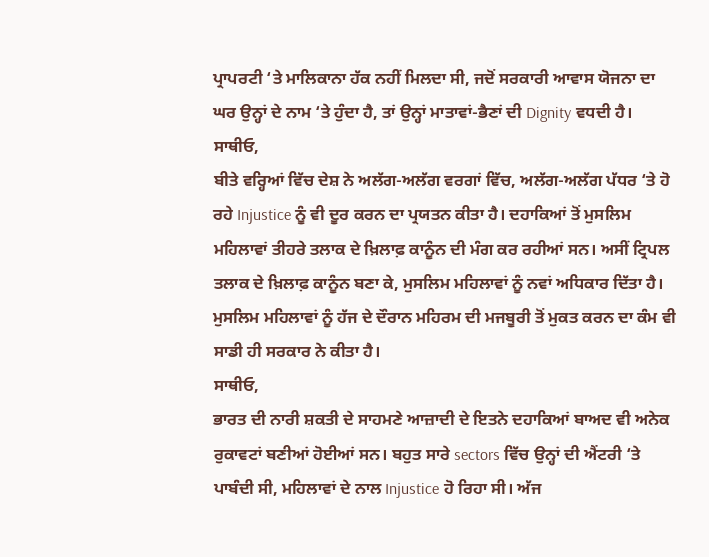ਪ੍ਰਾਪਰਟੀ ‘ਤੇ ਮਾਲਿਕਾਨਾ ਹੱਕ ਨਹੀਂ ਮਿਲਦਾ ਸੀ, ਜਦੋਂ ਸਰਕਾਰੀ ਆਵਾਸ ਯੋਜਨਾ ਦਾ ਘਰ ਉਨ੍ਹਾਂ ਦੇ ਨਾਮ ‘ਤੇ ਹੁੰਦਾ ਹੈ, ਤਾਂ ਉਨ੍ਹਾਂ ਮਾਤਾਵਾਂ-ਭੈਣਾਂ ਦੀ Dignity ਵਧਦੀ ਹੈ।
ਸਾਥੀਓ,
ਬੀਤੇ ਵਰ੍ਹਿਆਂ ਵਿੱਚ ਦੇਸ਼ ਨੇ ਅਲੱਗ-ਅਲੱਗ ਵਰਗਾਂ ਵਿੱਚ, ਅਲੱਗ-ਅਲੱਗ ਪੱਧਰ ‘ਤੇ ਹੋ ਰਹੇ Injustice ਨੂੰ ਵੀ ਦੂਰ ਕਰਨ ਦਾ ਪ੍ਰਯਤਨ ਕੀਤਾ ਹੈ। ਦਹਾਕਿਆਂ ਤੋਂ ਮੁਸਲਿਮ ਮਹਿਲਾਵਾਂ ਤੀਹਰੇ ਤਲਾਕ ਦੇ ਖ਼ਿਲਾਫ਼ ਕਾਨੂੰਨ ਦੀ ਮੰਗ ਕਰ ਰਹੀਆਂ ਸਨ। ਅਸੀਂ ਟ੍ਰਿਪਲ ਤਲਾਕ ਦੇ ਖ਼ਿਲਾਫ਼ ਕਾਨੂੰਨ ਬਣਾ ਕੇ, ਮੁਸਲਿਮ ਮਹਿਲਾਵਾਂ ਨੂੰ ਨਵਾਂ ਅਧਿਕਾਰ ਦਿੱਤਾ ਹੈ। ਮੁਸਲਿਮ ਮਹਿਲਾਵਾਂ ਨੂੰ ਹੱਜ ਦੇ ਦੌਰਾਨ ਮਹਿਰਮ ਦੀ ਮਜਬੂਰੀ ਤੋਂ ਮੁਕਤ ਕਰਨ ਦਾ ਕੰਮ ਵੀ ਸਾਡੀ ਹੀ ਸਰਕਾਰ ਨੇ ਕੀਤਾ ਹੈ।
ਸਾਥੀਓ,
ਭਾਰਤ ਦੀ ਨਾਰੀ ਸ਼ਕਤੀ ਦੇ ਸਾਹਮਣੇ ਆਜ਼ਾਦੀ ਦੇ ਇਤਨੇ ਦਹਾਕਿਆਂ ਬਾਅਦ ਵੀ ਅਨੇਕ ਰੁਕਾਵਟਾਂ ਬਣੀਆਂ ਹੋਈਆਂ ਸਨ। ਬਹੁਤ ਸਾਰੇ sectors ਵਿੱਚ ਉਨ੍ਹਾਂ ਦੀ ਐਂਟਰੀ ‘ਤੇ ਪਾਬੰਦੀ ਸੀ, ਮਹਿਲਾਵਾਂ ਦੇ ਨਾਲ Injustice ਹੋ ਰਿਹਾ ਸੀ। ਅੱਜ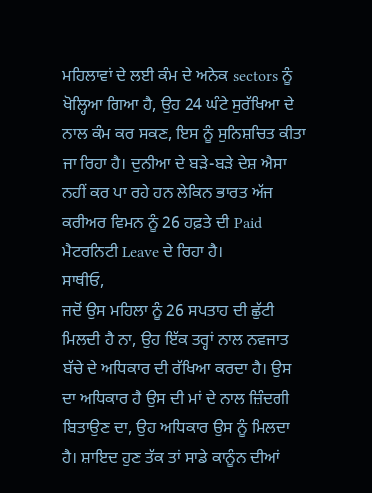ਮਹਿਲਾਵਾਂ ਦੇ ਲਈ ਕੰਮ ਦੇ ਅਨੇਕ sectors ਨੂੰ ਖੋਲ੍ਹਿਆ ਗਿਆ ਹੈ, ਉਹ 24 ਘੰਟੇ ਸੁਰੱਖਿਆ ਦੇ ਨਾਲ ਕੰਮ ਕਰ ਸਕਣ, ਇਸ ਨੂੰ ਸੁਨਿਸ਼ਚਿਤ ਕੀਤਾ ਜਾ ਰਿਹਾ ਹੈ। ਦੁਨੀਆ ਦੇ ਬੜੇ-ਬੜੇ ਦੇਸ਼ ਐਸਾ ਨਹੀਂ ਕਰ ਪਾ ਰਹੇ ਹਨ ਲੇਕਿਨ ਭਾਰਤ ਅੱਜ ਕਰੀਅਰ ਵਿਮਨ ਨੂੰ 26 ਹਫ਼ਤੇ ਦੀ Paid ਮੈਟਰਨਿਟੀ Leave ਦੇ ਰਿਹਾ ਹੈ।
ਸਾਥੀਓ,
ਜਦੋਂ ਉਸ ਮਹਿਲਾ ਨੂੰ 26 ਸਪਤਾਹ ਦੀ ਛੁੱਟੀ ਮਿਲਦੀ ਹੈ ਨਾ, ਉਹ ਇੱਕ ਤਰ੍ਹਾਂ ਨਾਲ ਨਵਜਾਤ ਬੱਚੇ ਦੇ ਅਧਿਕਾਰ ਦੀ ਰੱਖਿਆ ਕਰਦਾ ਹੈ। ਉਸ ਦਾ ਅਧਿਕਾਰ ਹੈ ਉਸ ਦੀ ਮਾਂ ਦੇ ਨਾਲ ਜ਼ਿੰਦਗੀ ਬਿਤਾਉਣ ਦਾ, ਉਹ ਅਧਿਕਾਰ ਉਸ ਨੂੰ ਮਿਲਦਾ ਹੈ। ਸ਼ਾਇਦ ਹੁਣ ਤੱਕ ਤਾਂ ਸਾਡੇ ਕਾਨੂੰਨ ਦੀਆਂ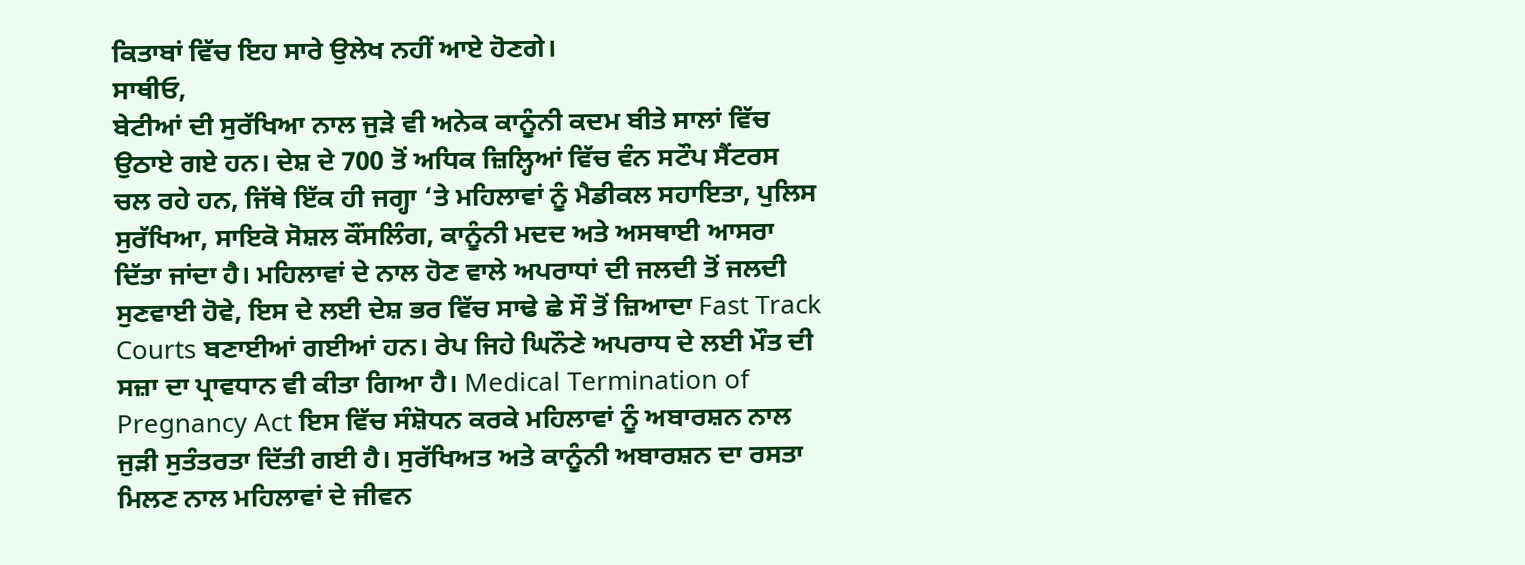ਕਿਤਾਬਾਂ ਵਿੱਚ ਇਹ ਸਾਰੇ ਉਲੇਖ ਨਹੀਂ ਆਏ ਹੋਣਗੇ।
ਸਾਥੀਓ,
ਬੇਟੀਆਂ ਦੀ ਸੁਰੱਖਿਆ ਨਾਲ ਜੁੜੇ ਵੀ ਅਨੇਕ ਕਾਨੂੰਨੀ ਕਦਮ ਬੀਤੇ ਸਾਲਾਂ ਵਿੱਚ ਉਠਾਏ ਗਏ ਹਨ। ਦੇਸ਼ ਦੇ 700 ਤੋਂ ਅਧਿਕ ਜ਼ਿਲ੍ਹਿਆਂ ਵਿੱਚ ਵੰਨ ਸਟੌਪ ਸੈਂਟਰਸ ਚਲ ਰਹੇ ਹਨ, ਜਿੱਥੇ ਇੱਕ ਹੀ ਜਗ੍ਹਾ ‘ਤੇ ਮਹਿਲਾਵਾਂ ਨੂੰ ਮੈਡੀਕਲ ਸਹਾਇਤਾ, ਪੁਲਿਸ ਸੁਰੱਖਿਆ, ਸਾਇਕੋ ਸੋਸ਼ਲ ਕੌਂਸਲਿੰਗ, ਕਾਨੂੰਨੀ ਮਦਦ ਅਤੇ ਅਸਥਾਈ ਆਸਰਾ ਦਿੱਤਾ ਜਾਂਦਾ ਹੈ। ਮਹਿਲਾਵਾਂ ਦੇ ਨਾਲ ਹੋਣ ਵਾਲੇ ਅਪਰਾਧਾਂ ਦੀ ਜਲਦੀ ਤੋਂ ਜਲਦੀ ਸੁਣਵਾਈ ਹੋਵੇ, ਇਸ ਦੇ ਲਈ ਦੇਸ਼ ਭਰ ਵਿੱਚ ਸਾਢੇ ਛੇ ਸੌ ਤੋਂ ਜ਼ਿਆਦਾ Fast Track Courts ਬਣਾਈਆਂ ਗਈਆਂ ਹਨ। ਰੇਪ ਜਿਹੇ ਘਿਨੌਣੇ ਅਪਰਾਧ ਦੇ ਲਈ ਮੌਤ ਦੀ ਸਜ਼ਾ ਦਾ ਪ੍ਰਾਵਧਾਨ ਵੀ ਕੀਤਾ ਗਿਆ ਹੈ। Medical Termination of Pregnancy Act ਇਸ ਵਿੱਚ ਸੰਸ਼ੋਧਨ ਕਰਕੇ ਮਹਿਲਾਵਾਂ ਨੂੰ ਅਬਾਰਸ਼ਨ ਨਾਲ ਜੁੜੀ ਸੁਤੰਤਰਤਾ ਦਿੱਤੀ ਗਈ ਹੈ। ਸੁਰੱਖਿਅਤ ਅਤੇ ਕਾਨੂੰਨੀ ਅਬਾਰਸ਼ਨ ਦਾ ਰਸਤਾ ਮਿਲਣ ਨਾਲ ਮਹਿਲਾਵਾਂ ਦੇ ਜੀਵਨ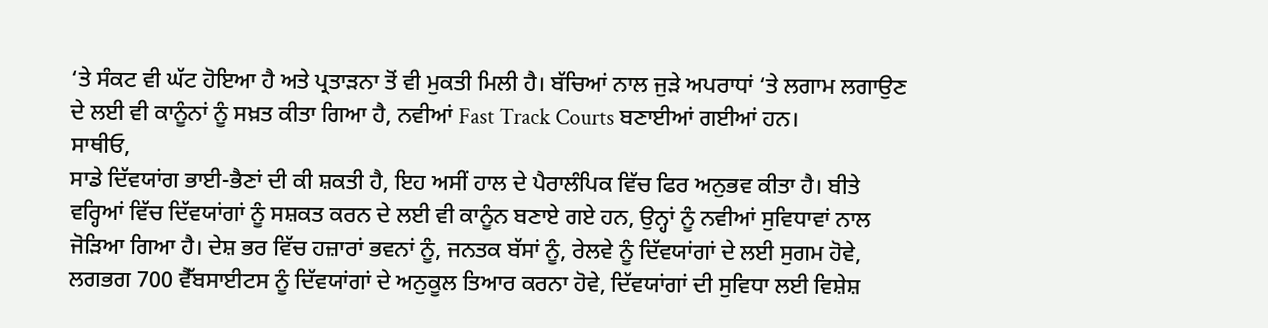‘ਤੇ ਸੰਕਟ ਵੀ ਘੱਟ ਹੋਇਆ ਹੈ ਅਤੇ ਪ੍ਰਤਾੜਨਾ ਤੋਂ ਵੀ ਮੁਕਤੀ ਮਿਲੀ ਹੈ। ਬੱਚਿਆਂ ਨਾਲ ਜੁੜੇ ਅਪਰਾਧਾਂ ‘ਤੇ ਲਗਾਮ ਲਗਾਉਣ ਦੇ ਲਈ ਵੀ ਕਾਨੂੰਨਾਂ ਨੂੰ ਸਖ਼ਤ ਕੀਤਾ ਗਿਆ ਹੈ, ਨਵੀਆਂ Fast Track Courts ਬਣਾਈਆਂ ਗਈਆਂ ਹਨ।
ਸਾਥੀਓ,
ਸਾਡੇ ਦਿੱਵਯਾਂਗ ਭਾਈ-ਭੈਣਾਂ ਦੀ ਕੀ ਸ਼ਕਤੀ ਹੈ, ਇਹ ਅਸੀਂ ਹਾਲ ਦੇ ਪੈਰਾਲੰਪਿਕ ਵਿੱਚ ਫਿਰ ਅਨੁਭਵ ਕੀਤਾ ਹੈ। ਬੀਤੇ ਵਰ੍ਹਿਆਂ ਵਿੱਚ ਦਿੱਵਯਾਂਗਾਂ ਨੂੰ ਸਸ਼ਕਤ ਕਰਨ ਦੇ ਲਈ ਵੀ ਕਾਨੂੰਨ ਬਣਾਏ ਗਏ ਹਨ, ਉਨ੍ਹਾਂ ਨੂੰ ਨਵੀਆਂ ਸੁਵਿਧਾਵਾਂ ਨਾਲ ਜੋੜਿਆ ਗਿਆ ਹੈ। ਦੇਸ਼ ਭਰ ਵਿੱਚ ਹਜ਼ਾਰਾਂ ਭਵਨਾਂ ਨੂੰ, ਜਨਤਕ ਬੱਸਾਂ ਨੂੰ, ਰੇਲਵੇ ਨੂੰ ਦਿੱਵਯਾਂਗਾਂ ਦੇ ਲਈ ਸੁਗਮ ਹੋਵੇ, ਲਗਭਗ 700 ਵੈੱਬਸਾਈਟਸ ਨੂੰ ਦਿੱਵਯਾਂਗਾਂ ਦੇ ਅਨੁਕੂਲ ਤਿਆਰ ਕਰਨਾ ਹੋਵੇ, ਦਿੱਵਯਾਂਗਾਂ ਦੀ ਸੁਵਿਧਾ ਲਈ ਵਿਸ਼ੇਸ਼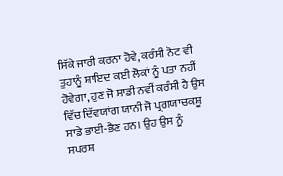ਸਿੱਕੇ ਜਾਰੀ ਕਰਨਾ ਹੋਵੇ, ਕਰੰਸੀ ਨੋਟ ਵੀ ਤੁਹਾਨੂੰ ਸ਼ਾਇਦ ਕਈ ਲੋਕਾਂ ਨੂੰ ਪਤਾ ਨਹੀਂ ਹੋਵੇਗਾ, ਹੁਣ ਜੋ ਸਾਡੀ ਨਵੀਂ ਕਰੰਸੀ ਹੈ ਉਸ ਵਿੱਚ ਦਿੱਵਯਾਂਗ ਯਾਨੀ ਜੋ ਪ੍ਰਗਯਾਚਕਸ਼ੂ ਸਾਡੇ ਭਾਈ-ਭੈਣ ਹਨ। ਉਹ ਉਸ ਨੂੰ ਸਪਰਸ਼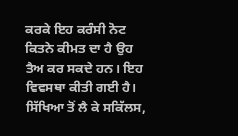ਕਰਕੇ ਇਹ ਕਰੰਸੀ ਨੋਟ ਕਿਤਨੇ ਕੀਮਤ ਦਾ ਹੈ ਉਹ ਤੈਅ ਕਰ ਸਕਦੇ ਹਨ। ਇਹ ਵਿਵਸਥਾ ਕੀਤੀ ਗਈ ਹੈ।
ਸਿੱਖਿਆ ਤੋਂ ਲੈ ਕੇ ਸਕਿੱਲਸ,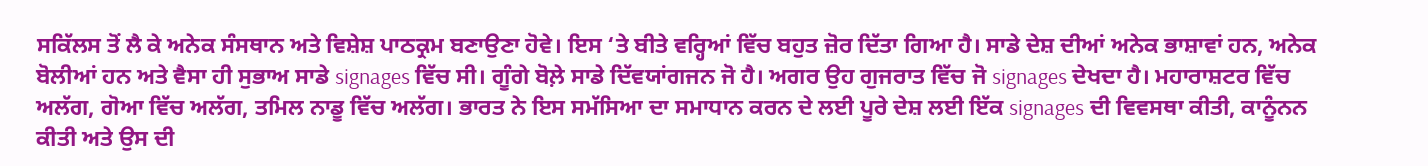ਸਕਿੱਲਸ ਤੋਂ ਲੈ ਕੇ ਅਨੇਕ ਸੰਸਥਾਨ ਅਤੇ ਵਿਸ਼ੇਸ਼ ਪਾਠਕ੍ਰਮ ਬਣਾਉਣਾ ਹੋਵੇ। ਇਸ ‘ਤੇ ਬੀਤੇ ਵਰ੍ਹਿਆਂ ਵਿੱਚ ਬਹੁਤ ਜ਼ੋਰ ਦਿੱਤਾ ਗਿਆ ਹੈ। ਸਾਡੇ ਦੇਸ਼ ਦੀਆਂ ਅਨੇਕ ਭਾਸ਼ਾਵਾਂ ਹਨ, ਅਨੇਕ ਬੋਲੀਆਂ ਹਨ ਅਤੇ ਵੈਸਾ ਹੀ ਸੁਭਾਅ ਸਾਡੇ signages ਵਿੱਚ ਸੀ। ਗੂੰਗੇ ਬੋਲ਼ੇ ਸਾਡੇ ਦਿੱਵਯਾਂਗਜਨ ਜੋ ਹੈ। ਅਗਰ ਉਹ ਗੁਜਰਾਤ ਵਿੱਚ ਜੋ signages ਦੇਖਦਾ ਹੈ। ਮਹਾਰਾਸ਼ਟਰ ਵਿੱਚ ਅਲੱਗ, ਗੋਆ ਵਿੱਚ ਅਲੱਗ, ਤਮਿਲ ਨਾਡੂ ਵਿੱਚ ਅਲੱਗ। ਭਾਰਤ ਨੇ ਇਸ ਸਮੱਸਿਆ ਦਾ ਸਮਾਧਾਨ ਕਰਨ ਦੇ ਲਈ ਪੂਰੇ ਦੇਸ਼ ਲਈ ਇੱਕ signages ਦੀ ਵਿਵਸਥਾ ਕੀਤੀ, ਕਾਨੂੰਨਨ ਕੀਤੀ ਅਤੇ ਉਸ ਦੀ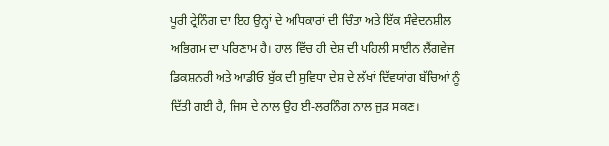ਪੂਰੀ ਟ੍ਰੇਨਿੰਗ ਦਾ ਇਹ ਉਨ੍ਹਾਂ ਦੇ ਅਧਿਕਾਰਾਂ ਦੀ ਚਿੰਤਾ ਅਤੇ ਇੱਕ ਸੰਵੇਦਨਸ਼ੀਲ ਅਭਿਗਮ ਦਾ ਪਰਿਣਾਮ ਹੈ। ਹਾਲ ਵਿੱਚ ਹੀ ਦੇਸ਼ ਦੀ ਪਹਿਲੀ ਸਾਈਨ ਲੈਂਗਵੇਜ ਡਿਕਸ਼ਨਰੀ ਅਤੇ ਆਡੀਓ ਬੁੱਕ ਦੀ ਸੁਵਿਧਾ ਦੇਸ਼ ਦੇ ਲੱਖਾਂ ਦਿੱਵਯਾਂਗ ਬੱਚਿਆਂ ਨੂੰ ਦਿੱਤੀ ਗਈ ਹੈ, ਜਿਸ ਦੇ ਨਾਲ ਉਹ ਈ-ਲਰਨਿੰਗ ਨਾਲ ਜੁੜ ਸਕਣ।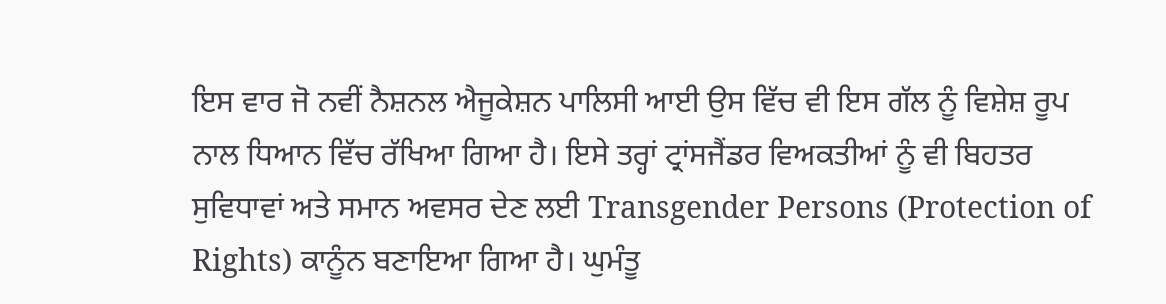ਇਸ ਵਾਰ ਜੋ ਨਵੀਂ ਨੈਸ਼ਨਲ ਐਜੂਕੇਸ਼ਨ ਪਾਲਿਸੀ ਆਈ ਉਸ ਵਿੱਚ ਵੀ ਇਸ ਗੱਲ ਨੂੰ ਵਿਸ਼ੇਸ਼ ਰੂਪ ਨਾਲ ਧਿਆਨ ਵਿੱਚ ਰੱਖਿਆ ਗਿਆ ਹੈ। ਇਸੇ ਤਰ੍ਹਾਂ ਟ੍ਰਾਂਸਜੈਂਡਰ ਵਿਅਕਤੀਆਂ ਨੂੰ ਵੀ ਬਿਹਤਰ ਸੁਵਿਧਾਵਾਂ ਅਤੇ ਸਮਾਨ ਅਵਸਰ ਦੇਣ ਲਈ Transgender Persons (Protection of Rights) ਕਾਨੂੰਨ ਬਣਾਇਆ ਗਿਆ ਹੈ। ਘੁਮੰਤੂ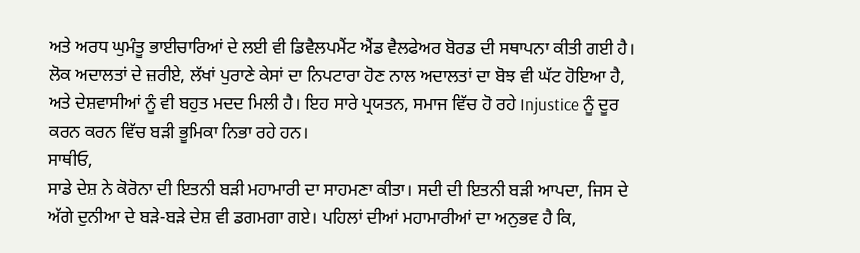ਅਤੇ ਅਰਧ ਘੁਮੰਤੂ ਭਾਈਚਾਰਿਆਂ ਦੇ ਲਈ ਵੀ ਡਿਵੈਲਪਮੈਂਟ ਐਂਡ ਵੈਲਫੇਅਰ ਬੋਰਡ ਦੀ ਸਥਾਪਨਾ ਕੀਤੀ ਗਈ ਹੈ। ਲੋਕ ਅਦਾਲਤਾਂ ਦੇ ਜ਼ਰੀਏ, ਲੱਖਾਂ ਪੁਰਾਣੇ ਕੇਸਾਂ ਦਾ ਨਿਪਟਾਰਾ ਹੋਣ ਨਾਲ ਅਦਾਲਤਾਂ ਦਾ ਬੋਝ ਵੀ ਘੱਟ ਹੋਇਆ ਹੈ, ਅਤੇ ਦੇਸ਼ਵਾਸੀਆਂ ਨੂੰ ਵੀ ਬਹੁਤ ਮਦਦ ਮਿਲੀ ਹੈ। ਇਹ ਸਾਰੇ ਪ੍ਰਯਤਨ, ਸਮਾਜ ਵਿੱਚ ਹੋ ਰਹੇ Injustice ਨੂੰ ਦੂਰ ਕਰਨ ਕਰਨ ਵਿੱਚ ਬੜੀ ਭੂਮਿਕਾ ਨਿਭਾ ਰਹੇ ਹਨ।
ਸਾਥੀਓ,
ਸਾਡੇ ਦੇਸ਼ ਨੇ ਕੋਰੋਨਾ ਦੀ ਇਤਨੀ ਬੜੀ ਮਹਾਮਾਰੀ ਦਾ ਸਾਹਮਣਾ ਕੀਤਾ। ਸਦੀ ਦੀ ਇਤਨੀ ਬੜੀ ਆਪਦਾ, ਜਿਸ ਦੇ ਅੱਗੇ ਦੁਨੀਆ ਦੇ ਬੜੇ-ਬੜੇ ਦੇਸ਼ ਵੀ ਡਗਮਗਾ ਗਏ। ਪਹਿਲਾਂ ਦੀਆਂ ਮਹਾਮਾਰੀਆਂ ਦਾ ਅਨੁਭਵ ਹੈ ਕਿ,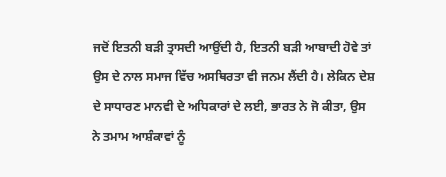ਜਦੋਂ ਇਤਨੀ ਬੜੀ ਤ੍ਰਾਸਦੀ ਆਉਂਦੀ ਹੈ, ਇਤਨੀ ਬੜੀ ਆਬਾਦੀ ਹੋਵੇ ਤਾਂ ਉਸ ਦੇ ਨਾਲ ਸਮਾਜ ਵਿੱਚ ਅਸਥਿਰਤਾ ਵੀ ਜਨਮ ਲੈਂਦੀ ਹੈ। ਲੇਕਿਨ ਦੇਸ਼ ਦੇ ਸਾਧਾਰਣ ਮਾਨਵੀ ਦੇ ਅਧਿਕਾਰਾਂ ਦੇ ਲਈ, ਭਾਰਤ ਨੇ ਜੋ ਕੀਤਾ, ਉਸ ਨੇ ਤਮਾਮ ਆਸ਼ੰਕਾਵਾਂ ਨੂੰ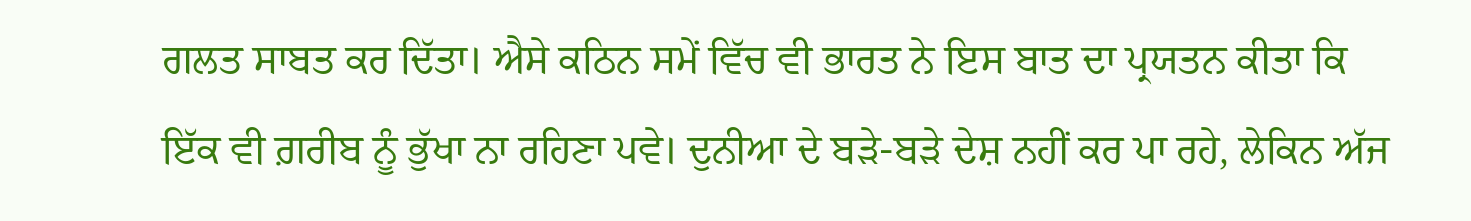ਗਲਤ ਸਾਬਤ ਕਰ ਦਿੱਤਾ। ਐਸੇ ਕਠਿਨ ਸਮੇਂ ਵਿੱਚ ਵੀ ਭਾਰਤ ਨੇ ਇਸ ਬਾਤ ਦਾ ਪ੍ਰਯਤਨ ਕੀਤਾ ਕਿ ਇੱਕ ਵੀ ਗ਼ਰੀਬ ਨੂੰ ਭੁੱਖਾ ਨਾ ਰਹਿਣਾ ਪਵੇ। ਦੁਨੀਆ ਦੇ ਬੜੇ-ਬੜੇ ਦੇਸ਼ ਨਹੀਂ ਕਰ ਪਾ ਰਹੇ, ਲੇਕਿਨ ਅੱਜ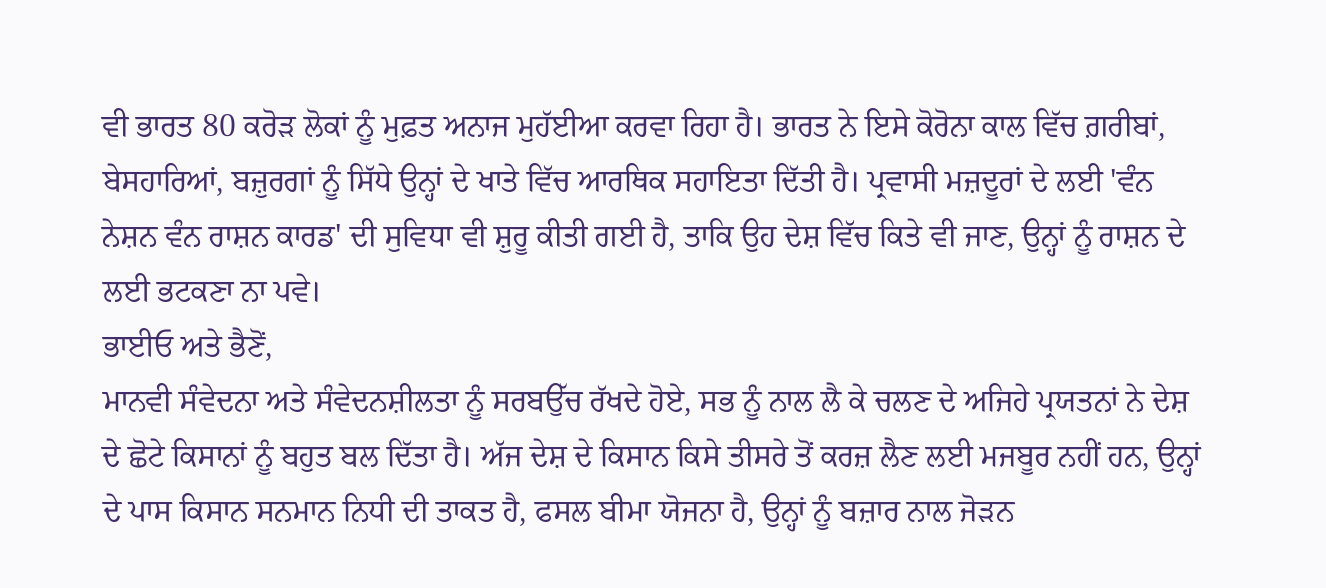ਵੀ ਭਾਰਤ 80 ਕਰੋੜ ਲੋਕਾਂ ਨੂੰ ਮੁਫ਼ਤ ਅਨਾਜ ਮੁਹੱਈਆ ਕਰਵਾ ਰਿਹਾ ਹੈ। ਭਾਰਤ ਨੇ ਇਸੇ ਕੋਰੋਨਾ ਕਾਲ ਵਿੱਚ ਗ਼ਰੀਬਾਂ, ਬੇਸਹਾਰਿਆਂ, ਬਜ਼ੁਰਗਾਂ ਨੂੰ ਸਿੱਧੇ ਉਨ੍ਹਾਂ ਦੇ ਖਾਤੇ ਵਿੱਚ ਆਰਥਿਕ ਸਹਾਇਤਾ ਦਿੱਤੀ ਹੈ। ਪ੍ਰਵਾਸੀ ਮਜ਼ਦੂਰਾਂ ਦੇ ਲਈ 'ਵੰਨ ਨੇਸ਼ਨ ਵੰਨ ਰਾਸ਼ਨ ਕਾਰਡ' ਦੀ ਸੁਵਿਧਾ ਵੀ ਸ਼ੁਰੂ ਕੀਤੀ ਗਈ ਹੈ, ਤਾਕਿ ਉਹ ਦੇਸ਼ ਵਿੱਚ ਕਿਤੇ ਵੀ ਜਾਣ, ਉਨ੍ਹਾਂ ਨੂੰ ਰਾਸ਼ਨ ਦੇ ਲਈ ਭਟਕਣਾ ਨਾ ਪਵੇ।
ਭਾਈਓ ਅਤੇ ਭੈਣੋਂ,
ਮਾਨਵੀ ਸੰਵੇਦਨਾ ਅਤੇ ਸੰਵੇਦਨਸ਼ੀਲਤਾ ਨੂੰ ਸਰਬਉੱਚ ਰੱਖਦੇ ਹੋਏ, ਸਭ ਨੂੰ ਨਾਲ ਲੈ ਕੇ ਚਲਣ ਦੇ ਅਜਿਹੇ ਪ੍ਰਯਤਨਾਂ ਨੇ ਦੇਸ਼ ਦੇ ਛੋਟੇ ਕਿਸਾਨਾਂ ਨੂੰ ਬਹੁਤ ਬਲ ਦਿੱਤਾ ਹੈ। ਅੱਜ ਦੇਸ਼ ਦੇ ਕਿਸਾਨ ਕਿਸੇ ਤੀਸਰੇ ਤੋਂ ਕਰਜ਼ ਲੈਣ ਲਈ ਮਜਬੂਰ ਨਹੀਂ ਹਨ, ਉਨ੍ਹਾਂ ਦੇ ਪਾਸ ਕਿਸਾਨ ਸਨਮਾਨ ਨਿਧੀ ਦੀ ਤਾਕਤ ਹੈ, ਫਸਲ ਬੀਮਾ ਯੋਜਨਾ ਹੈ, ਉਨ੍ਹਾਂ ਨੂੰ ਬਜ਼ਾਰ ਨਾਲ ਜੋੜਨ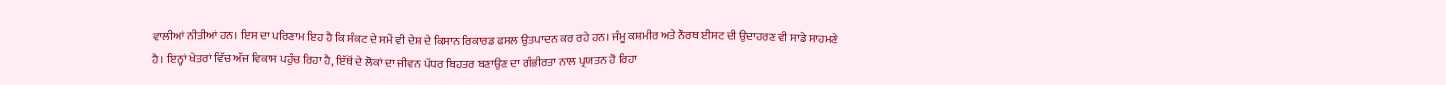ਵਾਲੀਆਂ ਨੀਤੀਆਂ ਹਨ। ਇਸ ਦਾ ਪਰਿਣਾਮ ਇਹ ਹੈ ਕਿ ਸੰਕਟ ਦੇ ਸਮੇਂ ਵੀ ਦੇਸ਼ ਦੇ ਕਿਸਾਨ ਰਿਕਾਰਡ ਫਸਲ ਉਤਪਾਦਨ ਕਰ ਰਹੇ ਹਨ। ਜੰਮੂ ਕਸ਼ਮੀਰ ਅਤੇ ਨੌਰਥ ਈਸਟ ਦੀ ਉਦਾਹਰਣ ਵੀ ਸਾਡੇ ਸਾਹਮਣੇ ਹੈ। ਇਨ੍ਹਾਂ ਖੇਤਰਾਂ ਵਿੱਚ ਅੱਜ ਵਿਕਾਸ ਪਹੁੰਚ ਰਿਹਾ ਹੈ, ਇੱਥੋਂ ਦੇ ਲੋਕਾਂ ਦਾ ਜੀਵਨ ਪੱਧਰ ਬਿਹਤਰ ਬਣਾਉਣ ਦਾ ਗੰਭੀਰਤਾ ਨਾਲ ਪ੍ਰਯਤਨ ਹੋ ਰਿਹਾ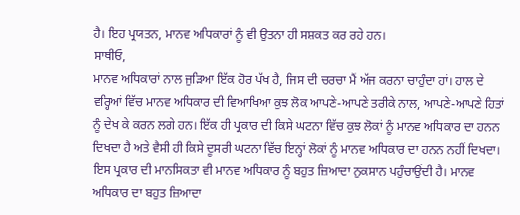ਹੈ। ਇਹ ਪ੍ਰਯਤਨ, ਮਾਨਵ ਅਧਿਕਾਰਾਂ ਨੂੰ ਵੀ ਉਤਨਾ ਹੀ ਸਸ਼ਕਤ ਕਰ ਰਹੇ ਹਨ।
ਸਾਥੀਓ,
ਮਾਨਵ ਅਧਿਕਾਰਾਂ ਨਾਲ ਜੁੜਿਆ ਇੱਕ ਹੋਰ ਪੱਖ ਹੈ, ਜਿਸ ਦੀ ਚਰਚਾ ਮੈਂ ਅੱਜ ਕਰਨਾ ਚਾਹੁੰਦਾ ਹਾਂ। ਹਾਲ ਦੇ ਵਰ੍ਹਿਆਂ ਵਿੱਚ ਮਾਨਵ ਅਧਿਕਾਰ ਦੀ ਵਿਆਖਿਆ ਕੁਝ ਲੋਕ ਆਪਣੇ-ਆਪਣੇ ਤਰੀਕੇ ਨਾਲ, ਆਪਣੇ-ਆਪਣੇ ਹਿਤਾਂ ਨੂੰ ਦੇਖ ਕੇ ਕਰਨ ਲਗੇ ਹਨ। ਇੱਕ ਹੀ ਪ੍ਰਕਾਰ ਦੀ ਕਿਸੇ ਘਟਨਾ ਵਿੱਚ ਕੁਝ ਲੋਕਾਂ ਨੂੰ ਮਾਨਵ ਅਧਿਕਾਰ ਦਾ ਹਨਨ ਦਿਖਦਾ ਹੈ ਅਤੇ ਵੈਸੀ ਹੀ ਕਿਸੇ ਦੂਸਰੀ ਘਟਨਾ ਵਿੱਚ ਇਨ੍ਹਾਂ ਲੋਕਾਂ ਨੂੰ ਮਾਨਵ ਅਧਿਕਾਰ ਦਾ ਹਨਨ ਨਹੀਂ ਦਿਖਦਾ। ਇਸ ਪ੍ਰਕਾਰ ਦੀ ਮਾਨਸਿਕਤਾ ਵੀ ਮਾਨਵ ਅਧਿਕਾਰ ਨੂੰ ਬਹੁਤ ਜ਼ਿਆਦਾ ਨੁਕਸਾਨ ਪਹੁੰਚਾਉਂਦੀ ਹੈ। ਮਾਨਵ ਅਧਿਕਾਰ ਦਾ ਬਹੁਤ ਜ਼ਿਆਦਾ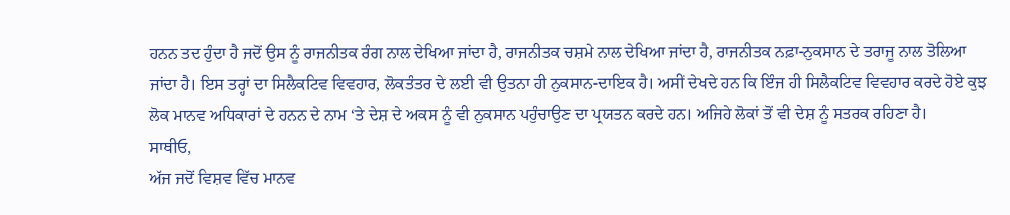ਹਨਨ ਤਦ ਹੁੰਦਾ ਹੈ ਜਦੋਂ ਉਸ ਨੂੰ ਰਾਜਨੀਤਕ ਰੰਗ ਨਾਲ ਦੇਖਿਆ ਜਾਂਦਾ ਹੈ, ਰਾਜਨੀਤਕ ਚਸ਼ਮੇ ਨਾਲ ਦੇਖਿਆ ਜਾਂਦਾ ਹੈ, ਰਾਜਨੀਤਕ ਨਫ਼ਾ-ਨੁਕਸਾਨ ਦੇ ਤਰਾਜੂ ਨਾਲ ਤੋਲਿਆ ਜਾਂਦਾ ਹੈ। ਇਸ ਤਰ੍ਹਾਂ ਦਾ ਸਿਲੈਕਟਿਵ ਵਿਵਹਾਰ, ਲੋਕਤੰਤਰ ਦੇ ਲਈ ਵੀ ਉਤਨਾ ਹੀ ਨੁਕਸਾਨ-ਦਾਇਕ ਹੈ। ਅਸੀਂ ਦੇਖਦੇ ਹਨ ਕਿ ਇੰਜ ਹੀ ਸਿਲੈਕਟਿਵ ਵਿਵਹਾਰ ਕਰਦੇ ਹੋਏ ਕੁਝ ਲੋਕ ਮਾਨਵ ਅਧਿਕਾਰਾਂ ਦੇ ਹਨਨ ਦੇ ਨਾਮ ‘ਤੇ ਦੇਸ਼ ਦੇ ਅਕਸ ਨੂੰ ਵੀ ਨੁਕਸਾਨ ਪਹੁੰਚਾਉਣ ਦਾ ਪ੍ਰਯਤਨ ਕਰਦੇ ਹਨ। ਅਜਿਹੇ ਲੋਕਾਂ ਤੋਂ ਵੀ ਦੇਸ਼ ਨੂੰ ਸਤਰਕ ਰਹਿਣਾ ਹੈ।
ਸਾਥੀਓ,
ਅੱਜ ਜਦੋਂ ਵਿਸ਼ਵ ਵਿੱਚ ਮਾਨਵ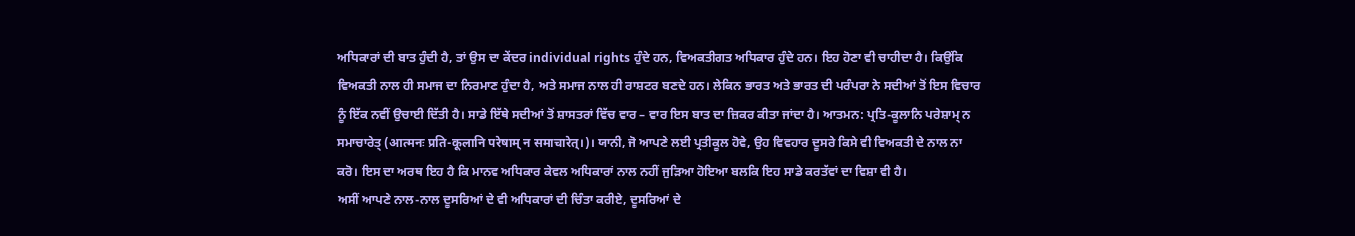ਅਧਿਕਾਰਾਂ ਦੀ ਬਾਤ ਹੁੰਦੀ ਹੈ, ਤਾਂ ਉਸ ਦਾ ਕੇਂਦਰ individual rights ਹੁੰਦੇ ਹਨ, ਵਿਅਕਤੀਗਤ ਅਧਿਕਾਰ ਹੁੰਦੇ ਹਨ। ਇਹ ਹੋਣਾ ਵੀ ਚਾਹੀਦਾ ਹੈ। ਕਿਉਂਕਿ ਵਿਅਕਤੀ ਨਾਲ ਹੀ ਸਮਾਜ ਦਾ ਨਿਰਮਾਣ ਹੁੰਦਾ ਹੈ, ਅਤੇ ਸਮਾਜ ਨਾਲ ਹੀ ਰਾਸ਼ਟਰ ਬਣਦੇ ਹਨ। ਲੇਕਿਨ ਭਾਰਤ ਅਤੇ ਭਾਰਤ ਦੀ ਪਰੰਪਰਾ ਨੇ ਸਦੀਆਂ ਤੋਂ ਇਸ ਵਿਚਾਰ ਨੂੰ ਇੱਕ ਨਵੀਂ ਉਚਾਈ ਦਿੱਤੀ ਹੈ। ਸਾਡੇ ਇੱਥੇ ਸਦੀਆਂ ਤੋਂ ਸ਼ਾਸਤਰਾਂ ਵਿੱਚ ਵਾਰ – ਵਾਰ ਇਸ ਬਾਤ ਦਾ ਜ਼ਿਕਰ ਕੀਤਾ ਜਾਂਦਾ ਹੈ। ਆਤਮਨ: ਪ੍ਰਤਿ-ਕੂਲਾਨਿ ਪਰੇਸ਼ਾਮ੍ ਨ ਸਮਾਚਾਰੇਤ੍ (आत्मनः प्रति-कूलानि परेषाम् न समाचारेत्।)। ਯਾਨੀ, ਜੋ ਆਪਣੇ ਲਈ ਪ੍ਰਤੀਕੂਲ ਹੋਵੇ, ਉਹ ਵਿਵਹਾਰ ਦੂਸਰੇ ਕਿਸੇ ਵੀ ਵਿਅਕਤੀ ਦੇ ਨਾਲ ਨਾ ਕਰੋ। ਇਸ ਦਾ ਅਰਥ ਇਹ ਹੈ ਕਿ ਮਾਨਵ ਅਧਿਕਾਰ ਕੇਵਲ ਅਧਿਕਾਰਾਂ ਨਾਲ ਨਹੀਂ ਜੁੜਿਆ ਹੋਇਆ ਬਲਕਿ ਇਹ ਸਾਡੇ ਕਰਤੱਵਾਂ ਦਾ ਵਿਸ਼ਾ ਵੀ ਹੈ।
ਅਸੀਂ ਆਪਣੇ ਨਾਲ-ਨਾਲ ਦੂਸਰਿਆਂ ਦੇ ਵੀ ਅਧਿਕਾਰਾਂ ਦੀ ਚਿੰਤਾ ਕਰੀਏ, ਦੂਸਰਿਆਂ ਦੇ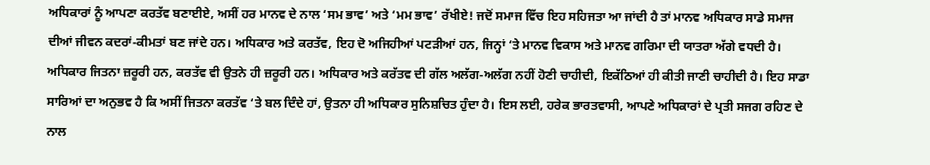ਅਧਿਕਾਰਾਂ ਨੂੰ ਆਪਣਾ ਕਰਤੱਵ ਬਣਾਈਏ, ਅਸੀਂ ਹਰ ਮਾਨਵ ਦੇ ਨਾਲ ‘ਸਮ ਭਾਵ’ ਅਤੇ ‘ਮਮ ਭਾਵ’ ਰੱਖੀਏ! ਜਦੋਂ ਸਮਾਜ ਵਿੱਚ ਇਹ ਸਹਿਜਤਾ ਆ ਜਾਂਦੀ ਹੈ ਤਾਂ ਮਾਨਵ ਅਧਿਕਾਰ ਸਾਡੇ ਸਮਾਜ ਦੀਆਂ ਜੀਵਨ ਕਦਰਾਂ-ਕੀਮਤਾਂ ਬਣ ਜਾਂਦੇ ਹਨ। ਅਧਿਕਾਰ ਅਤੇ ਕਰਤੱਵ, ਇਹ ਦੋ ਅਜਿਹੀਆਂ ਪਟੜੀਆਂ ਹਨ, ਜਿਨ੍ਹਾਂ ‘ਤੇ ਮਾਨਵ ਵਿਕਾਸ ਅਤੇ ਮਾਨਵ ਗਰਿਮਾ ਦੀ ਯਾਤਰਾ ਅੱਗੇ ਵਧਦੀ ਹੈ। ਅਧਿਕਾਰ ਜਿਤਨਾ ਜ਼ਰੂਰੀ ਹਨ, ਕਰਤੱਵ ਵੀ ਉਤਨੇ ਹੀ ਜ਼ਰੂਰੀ ਹਨ। ਅਧਿਕਾਰ ਅਤੇ ਕਰੱਤਵ ਦੀ ਗੱਲ ਅਲੱਗ-ਅਲੱਗ ਨਹੀਂ ਹੋਣੀ ਚਾਹੀਦੀ, ਇਕੱਠਿਆਂ ਹੀ ਕੀਤੀ ਜਾਣੀ ਚਾਹੀਦੀ ਹੈ। ਇਹ ਸਾਡਾ ਸਾਰਿਆਂ ਦਾ ਅਨੁਭਵ ਹੈ ਕਿ ਅਸੀਂ ਜਿਤਨਾ ਕਰਤੱਵ ‘ਤੇ ਬਲ ਦਿੰਦੇ ਹਾਂ, ਉਤਨਾ ਹੀ ਅਧਿਕਾਰ ਸੁਨਿਸ਼ਚਿਤ ਹੁੰਦਾ ਹੈ। ਇਸ ਲਈ, ਹਰੇਕ ਭਾਰਤਵਾਸੀ, ਆਪਣੇ ਅਧਿਕਾਰਾਂ ਦੇ ਪ੍ਰਤੀ ਸਜਗ ਰਹਿਣ ਦੇ ਨਾਲ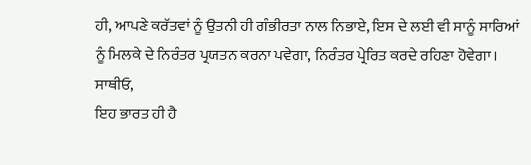ਹੀ, ਆਪਣੇ ਕਰੱਤਵਾਂ ਨੂੰ ਉਤਨੀ ਹੀ ਗੰਭੀਰਤਾ ਨਾਲ ਨਿਭਾਏ, ਇਸ ਦੇ ਲਈ ਵੀ ਸਾਨੂੰ ਸਾਰਿਆਂ ਨੂੰ ਮਿਲਕੇ ਦੇ ਨਿਰੰਤਰ ਪ੍ਰਯਤਨ ਕਰਨਾ ਪਵੇਗਾ, ਨਿਰੰਤਰ ਪ੍ਰੇਰਿਤ ਕਰਦੇ ਰਹਿਣਾ ਹੋਵੇਗਾ।
ਸਾਥੀਓ,
ਇਹ ਭਾਰਤ ਹੀ ਹੈ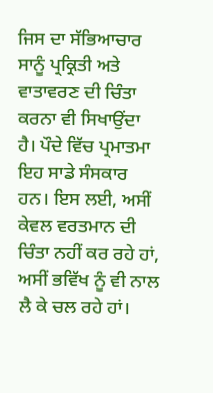ਜਿਸ ਦਾ ਸੱਭਿਆਚਾਰ ਸਾਨੂੰ ਪ੍ਰਕ੍ਰਿਤੀ ਅਤੇ ਵਾਤਾਵਰਣ ਦੀ ਚਿੰਤਾ ਕਰਨਾ ਵੀ ਸਿਖਾਉਂਦਾ ਹੈ। ਪੌਦੇ ਵਿੱਚ ਪ੍ਰਮਾਤਮਾ ਇਹ ਸਾਡੇ ਸੰਸਕਾਰ ਹਨ। ਇਸ ਲਈ, ਅਸੀਂ ਕੇਵਲ ਵਰਤਮਾਨ ਦੀ ਚਿੰਤਾ ਨਹੀਂ ਕਰ ਰਹੇ ਹਾਂ, ਅਸੀਂ ਭਵਿੱਖ ਨੂੰ ਵੀ ਨਾਲ ਲੈ ਕੇ ਚਲ ਰਹੇ ਹਾਂ।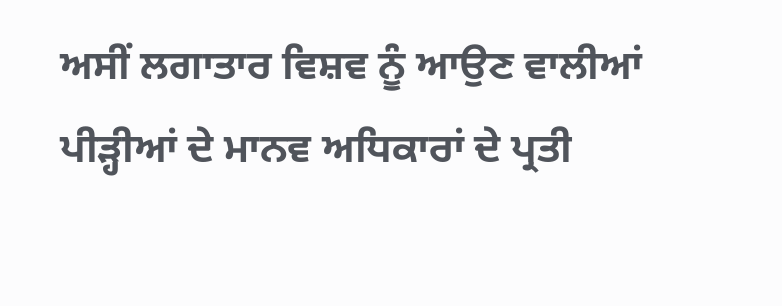ਅਸੀਂ ਲਗਾਤਾਰ ਵਿਸ਼ਵ ਨੂੰ ਆਉਣ ਵਾਲੀਆਂ ਪੀੜ੍ਹੀਆਂ ਦੇ ਮਾਨਵ ਅਧਿਕਾਰਾਂ ਦੇ ਪ੍ਰਤੀ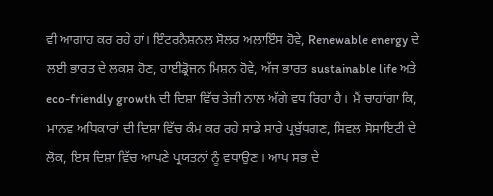ਵੀ ਆਗਾਹ ਕਰ ਰਹੇ ਹਾਂ। ਇੰਟਰਨੈਸ਼ਨਲ ਸੋਲਰ ਅਲਾਇੰਸ ਹੋਵੇ, Renewable energy ਦੇ ਲਈ ਭਾਰਤ ਦੇ ਲਕਸ਼ ਹੋਣ, ਹਾਈਡ੍ਰੋਜਨ ਮਿਸ਼ਨ ਹੋਵੇ, ਅੱਜ ਭਾਰਤ sustainable life ਅਤੇ eco-friendly growth ਦੀ ਦਿਸ਼ਾ ਵਿੱਚ ਤੇਜ਼ੀ ਨਾਲ ਅੱਗੇ ਵਧ ਰਿਹਾ ਹੈ। ਮੈਂ ਚਾਹਾਂਗਾ ਕਿ, ਮਾਨਵ ਅਧਿਕਾਰਾਂ ਦੀ ਦਿਸ਼ਾ ਵਿੱਚ ਕੰਮ ਕਰ ਰਹੇ ਸਾਡੇ ਸਾਰੇ ਪ੍ਰਬੁੱਧਗਣ, ਸਿਵਲ ਸੋਸਾਇਟੀ ਦੇ ਲੋਕ, ਇਸ ਦਿਸ਼ਾ ਵਿੱਚ ਆਪਣੇ ਪ੍ਰਯਤਨਾਂ ਨੂੰ ਵਧਾਉਣ। ਆਪ ਸਭ ਦੇ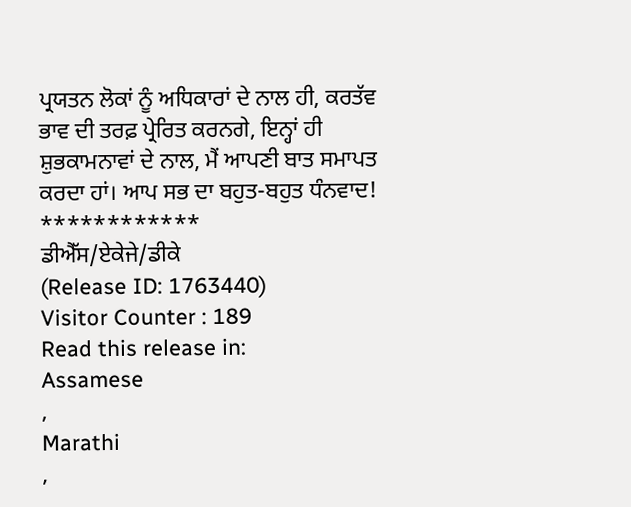ਪ੍ਰਯਤਨ ਲੋਕਾਂ ਨੂੰ ਅਧਿਕਾਰਾਂ ਦੇ ਨਾਲ ਹੀ, ਕਰਤੱਵ ਭਾਵ ਦੀ ਤਰਫ਼ ਪ੍ਰੇਰਿਤ ਕਰਨਗੇ, ਇਨ੍ਹਾਂ ਹੀ ਸ਼ੁਭਕਾਮਨਾਵਾਂ ਦੇ ਨਾਲ, ਮੈਂ ਆਪਣੀ ਬਾਤ ਸਮਾਪਤ ਕਰਦਾ ਹਾਂ। ਆਪ ਸਭ ਦਾ ਬਹੁਤ-ਬਹੁਤ ਧੰਨਵਾਦ!
************
ਡੀਐੱਸ/ਏਕੇਜੇ/ਡੀਕੇ
(Release ID: 1763440)
Visitor Counter : 189
Read this release in:
Assamese
,
Marathi
,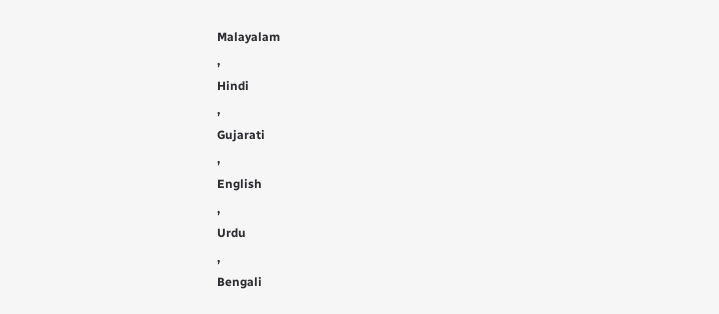Malayalam
,
Hindi
,
Gujarati
,
English
,
Urdu
,
Bengali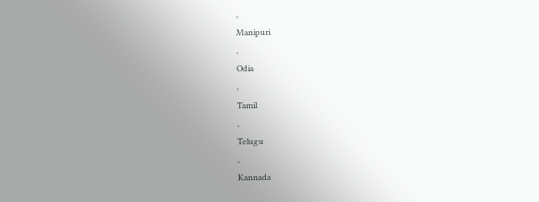,
Manipuri
,
Odia
,
Tamil
,
Telugu
,
Kannada